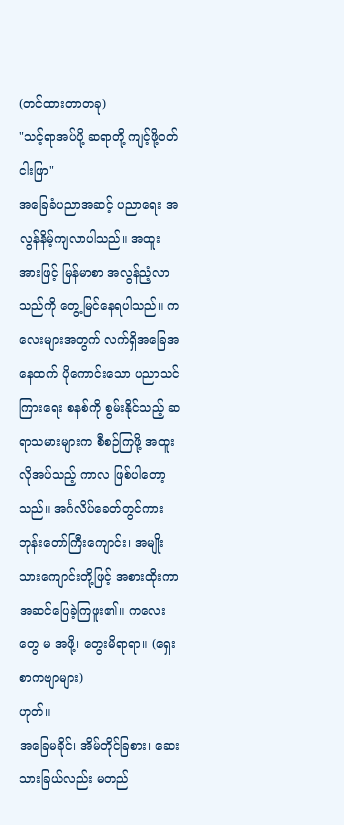(တင်ထားတာတခု)
"သင့်ရာအပ်ပို့ ဆရာတို့ ကျင့်ဖို့ဝတ်ငါးဖြာ"
အခြေခံပညာအဆင့် ပညာရေး အလွန်နိမ့်ကျလာပါသည်။ အထူးအားဖြင့် မြန်မာစာ အလွန်ညံ့လာသည်ကို တွေ့မြင်နေရပါသည်။ ကလေးများအတွက် လက်ရှိအခြေအနေထက် ပိုကောင်းသော ပညာသင်ကြားရေး စနစ်ကို စွမ်းနိုင်သည့် ဆရာသမားများက စီစဉ်ကြဖို့ အထူးလိုအပ်သည့် ကာလ ဖြစ်ပါတော့သည်။ အင်္ဂလိပ်ခေတ်တွင်ကား ဘုန်းတော်ကြီးကျောင်း၊ အမျိုးသားကျောင်းတို့ဖြင့် အစားထိုးကာ အဆင်ပြေခဲ့ကြဖူး၏။ ကလေးတွေ မ အဖို့၊ တွေးမိရာရာ။ (ရှေးစာကဗျာများ)
ဟုတ်။
အခြေမခိုင်၊ အိမ်တိုင်ခြစား၊ ဆေးသားခြယ်လည်း မတည်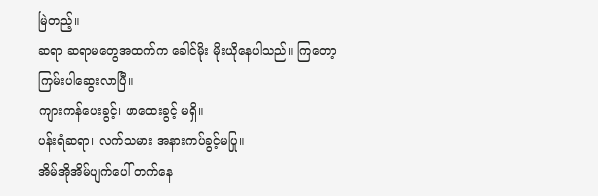မြဲတည့်။
ဆရာ ဆရာမတွေအထက်က ခေါင်မိုး မိုးယိုနေပါသည်။ ကြတော့ ကြမ်းပါဆွေးလာပြီ။
ကျားကန်ပေးခွင့်၊ ဖာထေးခွင့် မရှိ။
ပန်းရံဆရာ၊ လက်သမား အနားကပ်ခွင့်မပြု။
အိမ်အိုအိမ်ပျက်ပေါ် တက်နေ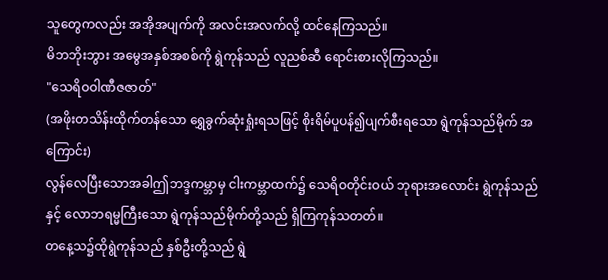သူတွေကလည်း အအိုအပျက်ကို အလင်းအလက်လို့ ထင်နေကြသည်။
မိဘဘိုးဘွား အမွေအနှစ်အစစ်ကို ရွဲကုန်သည် လူညစ်ဆီ ရောင်းစားလိုကြသည်။
"သေရိဝဝါဏီဇဇာတ်"
(အဖိုးတသိန်းထိုက်တန်သော ရွှေခွက်ဆုံးရှုံးရသဖြင့် စိုးရိမ်ပူပန်၍ပျက်စီးရသော ရွဲကုန်သည်မိုက် အကြောင်း)
လွန်လေပြီးသောအခါဤဘဒ္ဒကမ္ဘာမှ ငါးကမ္ဘာထက်၌ သေရိဝတိုင်းဝယ် ဘုရားအလောင်း ရွဲကုန်သည်နှင့် လောဘရမ္မကြီးသော ရွဲကုန်သည်မိုက်တို့သည် ရှိကြကုန်သတတ်။
တနေ့သ၌ထိုရွဲကုန်သည် နှစ်ဦးတို့သည် ရွဲ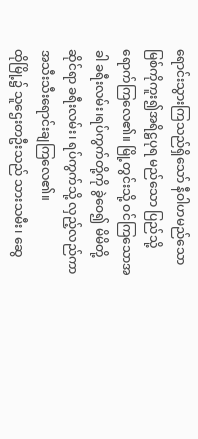ရောင်းသွားကြသည်ရှိသော် နီဝါဟမည်သော မြစ်ကိုကူး၍အရိဋ္ဌပုရ မည်သော ပြည်သို့ ရောက်ကြလေ၏။ မြို့တွင်းသို့ ဝင်ကြသောအခါ ခရီးလမ်း၊ရပ်ကွက်တို့ကို ခွဲဝေ၍ မိမိတို့ ဆိုင်ရာ ခရီးလမ်း၊ ရပ်ကွက်သို့ လှည့်လည်ကာ အသီးသီးရောင်းချကြလေ၏။
ထိုမြို့၌ သူဌေးတဦးသည် သားသမီး၊ ဆွေ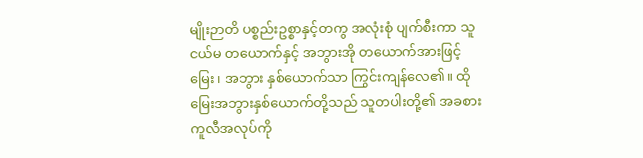မျိုးဉာတိ ပစ္စည်းဥစ္စာနှင့်တကွ အလုံးစုံ ပျက်စီးကာ သူငယ်မ တယောက်နှင့် အဘွားအို တယောက်အားဖြင့် မြေး၊ အဘွား နှစ်ယောက်သာ ကြွင်းကျန်လေ၏။ ထိုမြေးအဘွားနှစ်ယောက်တို့သည် သူတပါးတို့၏ အခစားကူလီအလုပ်ကို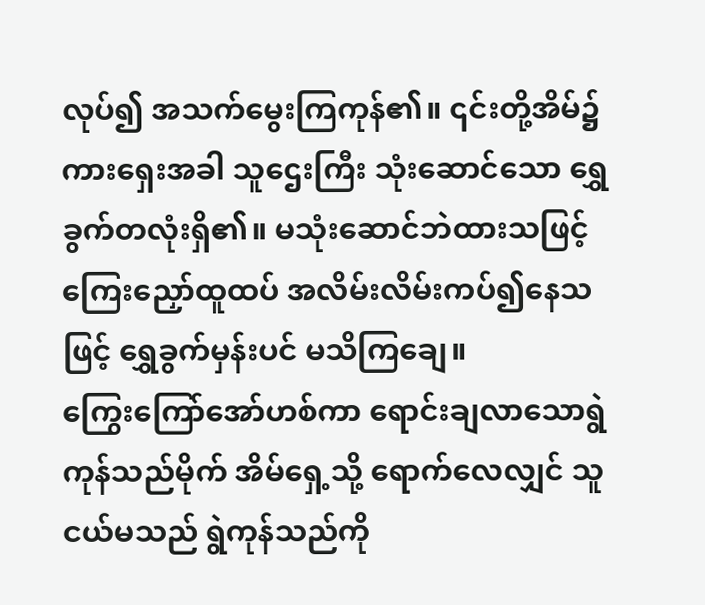လုပ်၍ အသက်မွေးကြကုန်၏။ ၎င်းတို့အိမ်၌ကားရှေးအခါ သူဌေးကြီး သုံးဆောင်သော ရွှေခွက်တလုံးရှိ၏။ မသုံးဆောင်ဘဲထားသဖြင့်ကြေးညှော်ထူထပ် အလိမ်းလိမ်းကပ်၍နေသဖြင့် ရွှေခွက်မှန်းပင် မသိကြချေ။
ကြွေးကြော်အော်ဟစ်ကာ ရောင်းချလာသောရွဲကုန်သည်မိုက် အိမ်ရှေ့သို့ ရောက်လေလျှင် သူငယ်မသည် ရွဲကုန်သည်ကို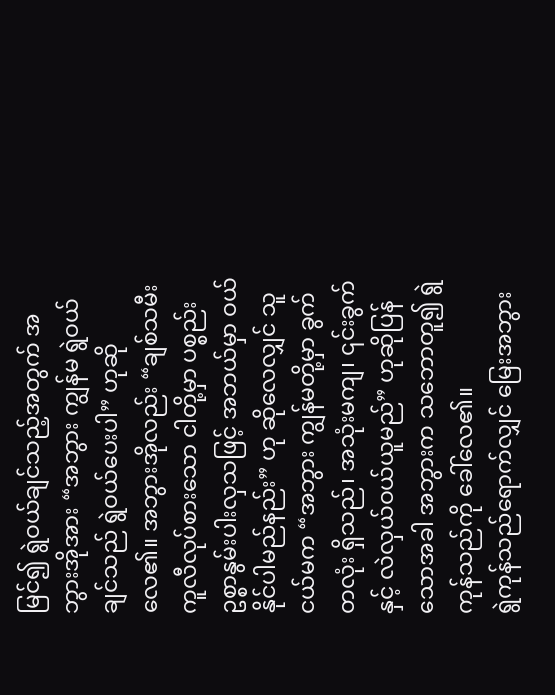မြင်၍ ရွဲဝယ်ချင်သည့်အတွက် အဘွားအိုအား “အဘွား ကျွန်မ ရွဲဝယ်ချင်သည် ရွဲဝယ်ပေးပါ” ဟုဆိုလေ၏။ အဘွားအိုလည်း “ချစ်သမီး ကူလီလုပ်စားသော ငါတို့မှာ ပစ္စည်းဥစ္စာနွမ်းပါးလှသဖြင့် အဘယ်မှာ ဝယ်နိုင်ပါမည်နည်း” ဟု ဆိုလေလျှင် သူငယ်မက “အဘွား ကျွန်မတို့မှာ ခွက်တလုံး ရှိသည်၊ အသုံးမကျ၊ ၎င်းခွက်နှင့် လဲလှယ်ဝယ်ယူမည်” ဟုဆိုပြန်သောအခါ အဘွားက သဘောတူ၍ ရွဲကုန်သည်ကို ခေါ်လေ၏။
ရွဲကုန်သည်ရောက်လျှင် မြေးအဘွား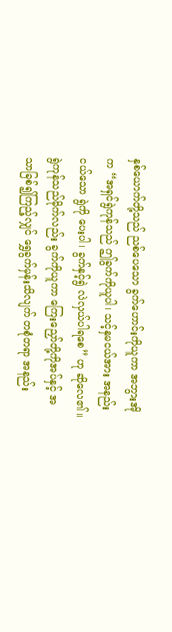နှစ်ယောက်တို့သည် ညစ်ပေသော ခွက်ဟောင်းကိုယူကာ အဘွားအိုက “အရှင်ရွဲကုန်သည် ဤခွက်ကိုယူပါ၊ သင့်နှမငယ်အား အနည်းငယ်သော ရွဲကို ပေးပါ၊ ခွက်နှင့်ရွဲ လဲလှယ်ပါရစေ” ဟု ဆိုလေ၏။ ရွဲကုန်သည်မိုက်လည်း ခွက်ကိုယူကာ ကြေးညှော်တို့ကိုအပ်နှင့် အသာခြစ်၍ကြည့်လျှင် ရွှေခွက်မှန်းသိလျက် တစုံတရာ အနည်း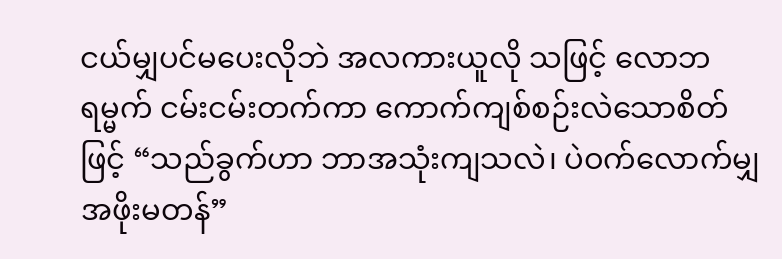ငယ်မျှပင်မပေးလိုဘဲ အလကားယူလို သဖြင့် လောဘရမ္မက် ငမ်းငမ်းတက်ကာ ကောက်ကျစ်စဉ်းလဲသောစိတ်ဖြင့် “သည်ခွက်ဟာ ဘာအသုံးကျသလဲ၊ ပဲဝက်လောက်မျှ အဖိုးမတန်”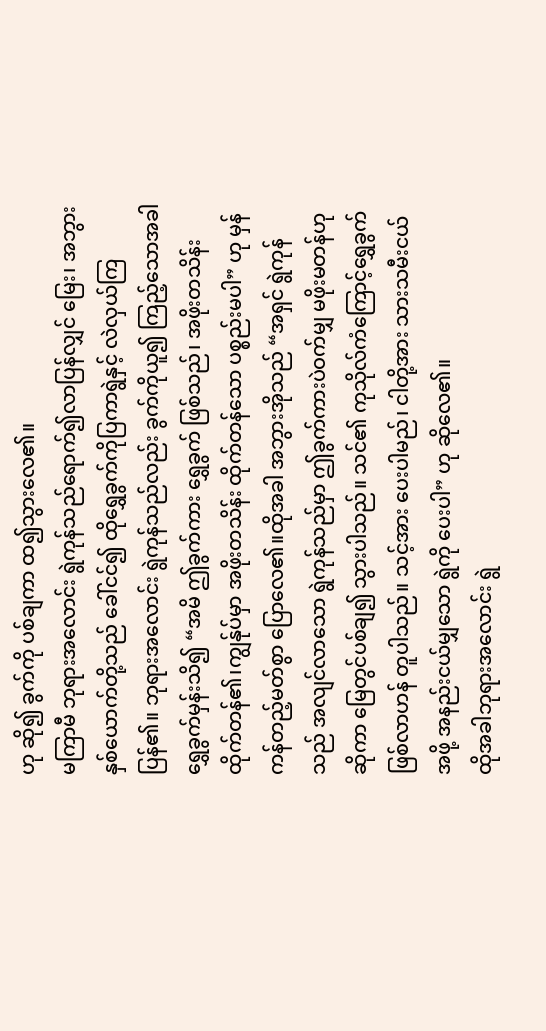ဟု ဆို၍ ခွက်ကို ပစ်ချကာ ထ၍သွားလေ၏။
မကြာမီ ဘုရားအလောင်း ရွဲကုန်သည်ရောက်၍လာပြန်လျှင် မြေး၊ အဘွား နှစ်ယောက်တို့သည် ခေါ်ငင်၍ ထိုရွှေခွက်ကိုပြကာရွဲနှင့် လဲလှယ်ကြပြန်၏။ ဘုရားအလောင်း ရွဲကုန်သည်လည်း ခွက်ကိုယူ၍ ကြည့်သောအခါ ရွှေခွက်မှန်းသိ၍ “အမိ ဤခွက်ကား ရွှေခွက် ဖြစ်သည်၊ အဖိုးတသိန်း ထိုက်တန်၏၊ကျွန်ုပ်မှာ အဖိုးတသိန်း ထိုက်တန်သော ပစ္စည်းမပါ” ဟု မှန်ကန်တည့်မတ်စွာ ပြောလေ၏။ထိုအခါ အဘွားအိုသည် “အရှင် ရွဲကုန်သည် အလျင်လာသော ရွဲကုန်သည်မှာ ဤခွက်ကားပဲဝက်မျှ မဖိုးမတန်ဟု ဆိုကာ မြေတွင်ပစ်ချ၍ သွားပါသည်။ သင်၏ ကုသိုလ်ကံကြောင့်ရွှေခွက် ဖြစ်လာဟန် တူပါသည်။ သင့်အား ပေးပါမည်၊ ငါတို့အား သားသမီးငယ်အဖို့ အနည်းငယ်မျှသော ရွဲကို ပေးပါ” ဟု ဆိုလေ၏။
ထိုအခါဘုရားအလောင်း ရွဲ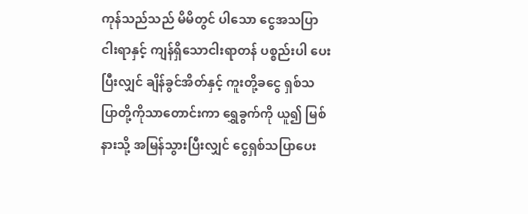ကုန်သည်သည် မိမိတွင် ပါသော ငွေအသပြာ ငါးရာနှင့် ကျန်ရှိသောငါးရာတန် ပစ္စည်းပါ ပေးပြီးလျှင် ချိန်ခွင်အိတ်နှင့် ကူးတို့ခငွေ ရှစ်သပြာတို့ကိုသာတောင်းကာ ရွှေခွက်ကို ယူ၍ မြစ်နားသို့ အမြန်သွားပြီးလျှင် ငွေရှစ်သပြာပေး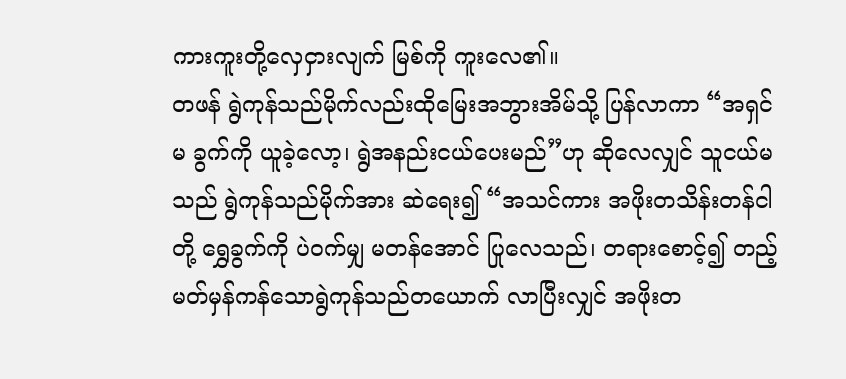ကားကူးတို့လှေငှားလျက် မြစ်ကို ကူးလေ၏။
တဖန် ရွဲကုန်သည်မိုက်လည်းထိုမြေးအဘွားအိမ်သို့ ပြန်လာကာ “အရှင်မ ခွက်ကို ယူခဲ့လော့၊ ရွဲအနည်းငယ်ပေးမည်”ဟု ဆိုလေလျှင် သူငယ်မသည် ရွဲကုန်သည်မိုက်အား ဆဲရေး၍ “အသင်ကား အဖိုးတသိန်းတန်ငါတို့ ရွှေခွက်ကို ပဲဝက်မျှ မတန်အောင် ပြုလေသည်၊ တရားစောင့်၍ တည့်မတ်မှန်ကန်သောရွဲကုန်သည်တယောက် လာပြီးလျှင် အဖိုးတ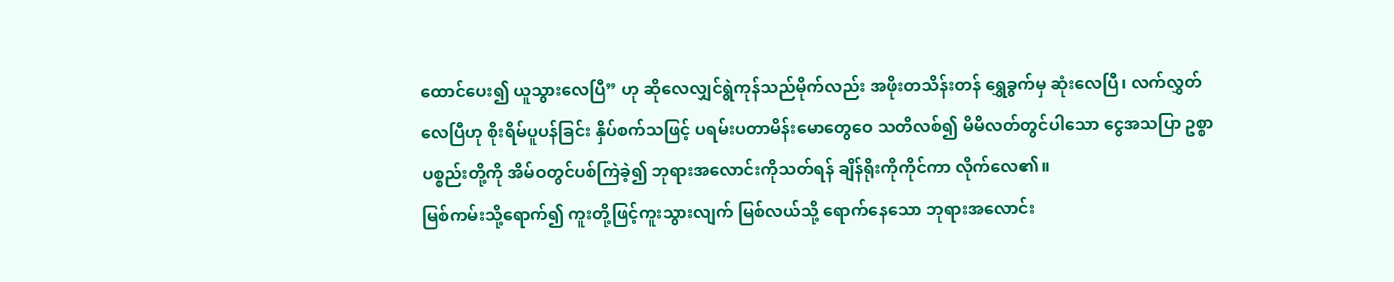ထောင်ပေး၍ ယူသွားလေပြီ” ဟု ဆိုလေလျှင်ရွဲကုန်သည်မိုက်လည်း အဖိုးတသိန်းတန် ရွှေခွက်မှ ဆုံးလေပြီ၊ လက်လွှတ်လေပြီဟု စိုးရိမ်ပူပန်ခြင်း နှိပ်စက်သဖြင့် ပရမ်းပတာမိန်းမောတွေဝေ သတိလစ်၍ မိမိလတ်တွင်ပါသော ငွေအသပြာ ဥစ္စာပစ္စည်းတို့ကို အိမ်ဝတွင်ပစ်ကြဲခဲ့၍ ဘုရားအလောင်းကိုသတ်ရန် ချိန်ရိုးကိုကိုင်ကာ လိုက်လေ၏။
မြစ်ကမ်းသို့ရောက်၍ ကူးတို့ဖြင့်ကူးသွားလျက် မြစ်လယ်သို့ ရောက်နေသော ဘုရားအလောင်း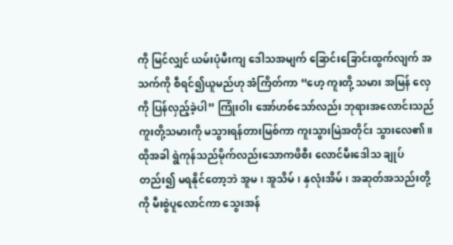ကို မြင်လျှင် ယမ်းပုံမီးကျ ဒေါသအမျက် ခြောင်းခြောင်းထွက်လျက် အသက်ကို စီရင်၍ယူမည်ဟု အံကြိတ်ကာ “ဟေ့ ကူးတို့ သမား အမြန် လှေကို ပြန်လှည့်ခဲ့ပါ” ကြုံးဝါး အော်ဟစ်သော်လည်း ဘုရားအလောင်းသည် ကူးတို့သမားကို မသွားရန်တားမြစ်ကာ ကူးသွားမြဲအတိုင်း သွားလေ၏။
ထိုအခါ ရွဲကုန်သည်မိုက်လည်းသောကဖိစီး လောင်မီးဒေါသ ချုပ်တည်း၍ မရနိုင်တော့ဘဲ အူမ၊ အူသိမ်၊ နှလုံးအိမ်၊ အဆုတ်အသည်းတို့ကို မီးစွဲပူလောင်ကာ သွေးအန်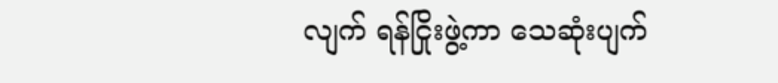လျက် ရန်ငြိုးဖွဲ့ကာ သေဆုံးပျက်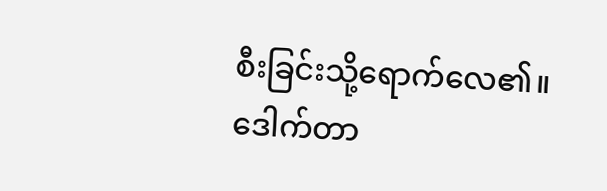စီးခြင်းသို့ရောက်လေ၏။
ဒေါက်တာ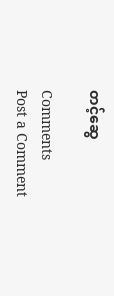တင့်ဆွေ

Comments
Post a Comment